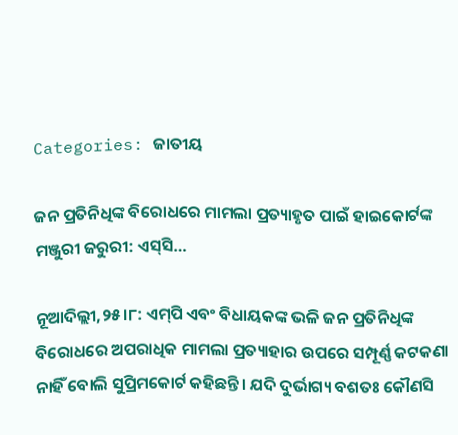Categories: ଜାତୀୟ

ଜନ ପ୍ରତିନିଧିଙ୍କ ବିରୋଧରେ ମାମଲା ପ୍ରତ୍ୟାହୃତ ପାଇଁ ହାଇକୋର୍ଟଙ୍କ ମଞ୍ଜୁରୀ ଜରୁରୀ: ଏସ୍‌ସି…

ନୂଆଦିଲ୍ଲୀ,୨୫।୮: ଏମ୍‌ପି ଏବଂ ବିଧାୟକଙ୍କ ଭଳି ଜନ ପ୍ରତିନିଧିଙ୍କ ବିରୋଧରେ ଅପରାଧିକ ମାମଲା ପ୍ରତ୍ୟାହାର ଉପରେ ସମ୍ପୂର୍ଣ୍ଣ କଟକଣା ନାହିଁ ବୋଲି ସୁପ୍ରିମକୋର୍ଟ କହିଛନ୍ତି। ଯଦି ଦୁର୍ଭାଗ୍ୟ ବଶତଃ କୌଣସି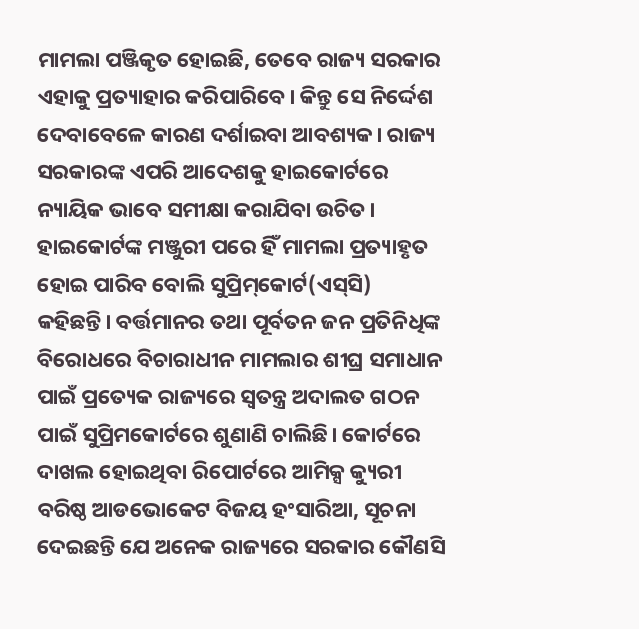ମାମଲା ପଞ୍ଜିକୃତ ହୋଇଛି, ତେବେ ରାଜ୍ୟ ସରକାର ଏହାକୁ ପ୍ରତ୍ୟାହାର କରିପାରିବେ। କିନ୍ତୁ ସେ ନିର୍ଦ୍ଦେଶ ଦେବାବେଳେ କାରଣ ଦର୍ଶାଇବା ଆବଶ୍ୟକ। ରାଜ୍ୟ ସରକାରଙ୍କ ଏପରି ଆଦେଶକୁ ହାଇକୋର୍ଟରେ ନ୍ୟାୟିକ ଭାବେ ସମୀକ୍ଷା କରାଯିବା ଉଚିତ। ହାଇକୋର୍ଟଙ୍କ ମଞ୍ଜୁରୀ ପରେ ହିଁ ମାମଲା ପ୍ରତ୍ୟାହୃତ ହୋଇ ପାରିବ ବୋଲି ସୁପ୍ରିମ୍‌କୋର୍ଟ(ଏସ୍‌ସି) କହିଛନ୍ତି। ବର୍ତ୍ତମାନର ତଥା ପୂର୍ବତନ ଜନ ପ୍ରତିନିଧିଙ୍କ ବିରୋଧରେ ବିଚାରାଧୀନ ମାମଲାର ଶୀଘ୍ର ସମାଧାନ ପାଇଁ ପ୍ରତ୍ୟେକ ରାଜ୍ୟରେ ସ୍ବତନ୍ତ୍ର ଅଦାଲତ ଗଠନ ପାଇଁ ସୁପ୍ରିମକୋର୍ଟରେ ଶୁଣାଣି ଚାଲିଛି। କୋର୍ଟରେ ଦାଖଲ ହୋଇଥିବା ରିପୋର୍ଟରେ ଆମିକ୍ସ କ୍ୟୁରୀ ବରିଷ୍ଠ ଆଡଭୋକେଟ ବିଜୟ ହଂସାରିଆ, ସୂଚନା ଦେଇଛନ୍ତି ଯେ ଅନେକ ରାଜ୍ୟରେ ସରକାର କୌଣସି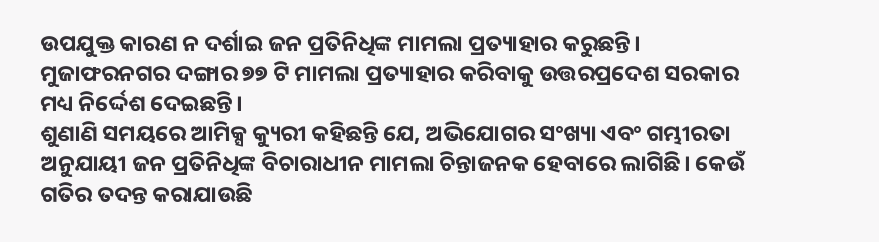ଉପଯୁକ୍ତ କାରଣ ନ ଦର୍ଶାଇ ଜନ ପ୍ରତିନିଧିଙ୍କ ମାମଲା ପ୍ରତ୍ୟାହାର କରୁଛନ୍ତି। ମୁଜାଫରନଗର ଦଙ୍ଗାର ୭୭ ଟି ମାମଲା ପ୍ରତ୍ୟାହାର କରିବାକୁ ଉତ୍ତରପ୍ରଦେଶ ସରକାର ମଧ୍ୟ ନିର୍ଦ୍ଦେଶ ଦେଇଛନ୍ତି।
ଶୁଣାଣି ସମୟରେ ଆମିକ୍ସ କ୍ୟୁରୀ କହିଛନ୍ତି ଯେ, ଅଭିଯୋଗର ସଂଖ୍ୟା ଏବଂ ଗମ୍ଭୀରତା ଅନୁଯାୟୀ ଜନ ପ୍ରତିନିଧିଙ୍କ ବିଚାରାଧୀନ ମାମଲା ଚିନ୍ତାଜନକ ହେବାରେ ଲାଗିଛି। କେଉଁ ଗତିର ତଦନ୍ତ କରାଯାଉଛି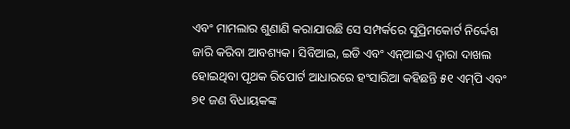ଏବଂ ମାମଲାର ଶୁଣାଣି କରାଯାଉଛି ସେ ସମ୍ପର୍କରେ ସୁପ୍ରିମକୋର୍ଟ ନିର୍ଦ୍ଦେଶ ଜାରି କରିବା ଆବଶ୍ୟକ। ସିବିଆଇ, ଇଡି ଏବଂ ଏନ୍‌ଆଇଏ ଦ୍ୱାରା ଦାଖଲ ହୋଇଥିବା ପୃଥକ ରିପୋର୍ଟ ଆଧାରରେ ହଂସାରିଆ କହିଛନ୍ତି ୫୧ ଏମ୍‌ପି ଏବଂ ୭୧ ଜଣ ବିଧାୟକଙ୍କ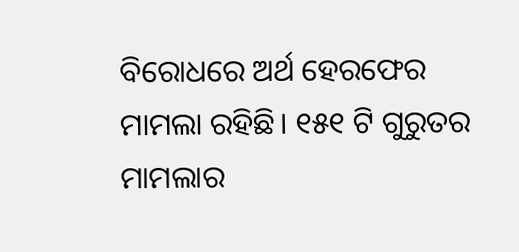ବିରୋଧରେ ଅର୍ଥ ହେରଫେର ମାମଲା ରହିଛି। ୧୫୧ ଟି ଗୁରୁତର ମାମଲାର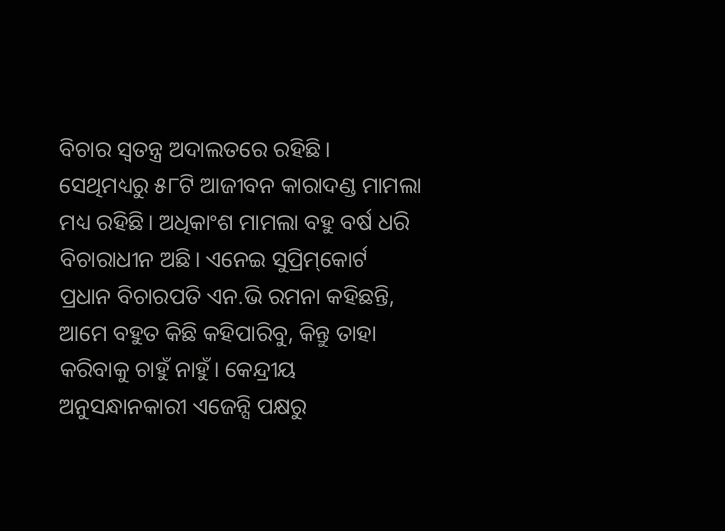ବିଚାର ସ୍ବତନ୍ତ୍ର ଅଦାଲତରେ ରହିଛି। ସେଥିମଧ୍ୟରୁ ୫୮ଟି ଆଜୀବନ କାରାଦଣ୍ଡ ମାମଲା ମଧ୍ୟ ରହିଛି। ଅଧିକାଂଶ ମାମଲା ବହୁ ବର୍ଷ ଧରି ବିଚାରାଧୀନ ଅଛି। ଏନେଇ ସୁପ୍ରିମ୍‌କୋର୍ଟ ପ୍ରଧାନ ବିଚାରପତି ଏନ.ଭି ରମନା କହିଛନ୍ତି, ଆମେ ବହୁତ କିଛି କହିପାରିବୁ, କିନ୍ତୁ ତାହା କରିବାକୁ ଚାହୁଁ ନାହୁଁ। କେନ୍ଦ୍ରୀୟ ଅନୁସନ୍ଧାନକାରୀ ଏଜେନ୍ସି ପକ୍ଷରୁ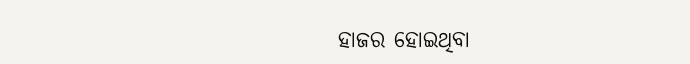ହାଜର ହୋଇଥିବା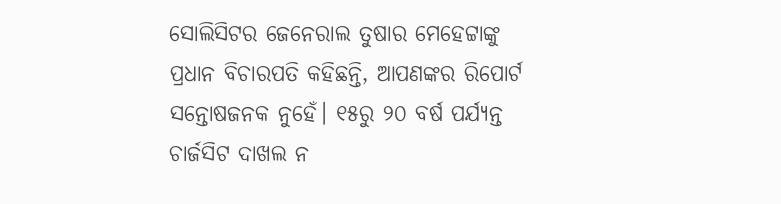ସୋଲିସିଟର ଜେନେରାଲ ତୁଷାର ମେହେଟ୍ଟାଙ୍କୁ ପ୍ରଧାନ ବିଚାରପତି କହିଛନ୍ତି, ଆପଣଙ୍କର ରିପୋର୍ଟ ସନ୍ତୋଷଜନକ ନୁହେଁ। ୧୫ରୁ ୨୦ ବର୍ଷ ପର୍ଯ୍ୟନ୍ତ ଚାର୍ଜସିଟ ଦାଖଲ ନ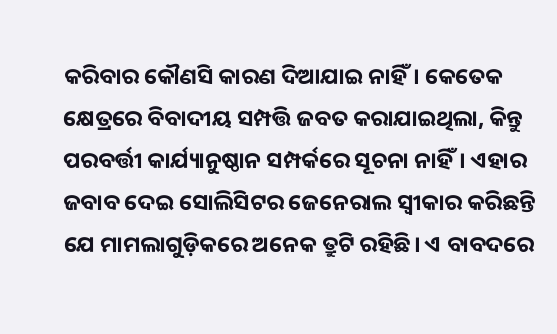କରିବାର କୌଣସି କାରଣ ଦିଆଯାଇ ନାହିଁ। କେତେକ କ୍ଷେତ୍ରରେ ବିବାଦୀୟ ସମ୍ପତ୍ତି ଜବତ କରାଯାଇଥିଲା, କିନ୍ତୁ ପରବର୍ତ୍ତୀ କାର୍ଯ୍ୟାନୁଷ୍ଠାନ ସମ୍ପର୍କରେ ସୂଚନା ନାହିଁ। ଏହାର ଜବାବ ଦେଇ ସୋଲିସିଟର ଜେନେରାଲ ସ୍ବୀକାର କରିଛନ୍ତି ଯେ ମାମଲାଗୁଡ଼ିକରେ ଅନେକ ତ୍ରୁଟି ରହିଛି। ଏ ବାବଦରେ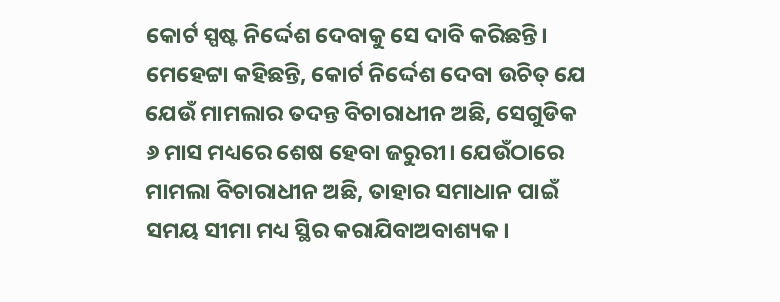କୋର୍ଟ ସ୍ପଷ୍ଟ ନିର୍ଦ୍ଦେଶ ଦେବାକୁ ସେ ଦାବି କରିଛନ୍ତି। ମେହେଟ୍ଟା କହିଛନ୍ତି, କୋର୍ଟ ନିର୍ଦ୍ଦେଶ ଦେବା ଉଚିତ୍‌ ଯେ ଯେଉଁ ମାମଲାର ତଦନ୍ତ ବିଚାରାଧୀନ ଅଛି, ସେଗୁଡିକ ୬ ମାସ ମଧ୍ୟରେ ଶେଷ ହେବା ଜରୁରୀ। ଯେଉଁଠାରେ ମାମଲା ବିଚାରାଧୀନ ଅଛି, ତାହାର ସମାଧାନ ପାଇଁ ସମୟ ସୀମା ମଧ୍ୟ ସ୍ଥିର କରାଯିବାଅବାଶ୍ୟକ।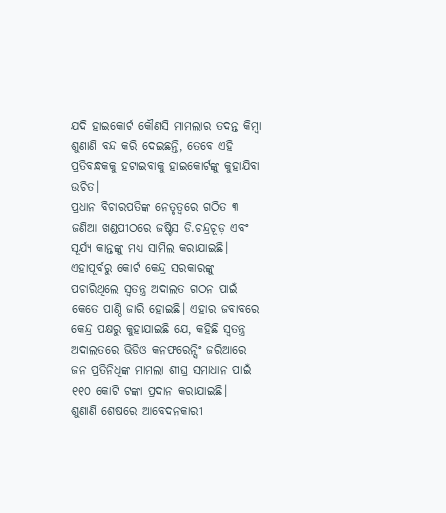ଯଦି ହାଇକୋର୍ଟ କୌଣସି ମାମଲାର ତଦନ୍ତ କିମ୍ବା ଶୁଣାଣି ବନ୍ଦ କରି ଦେଇଛନ୍ତି, ତେବେ ଏହି ପ୍ରତିବନ୍ଧକକୁ ହଟାଇବାକୁ ହାଇକୋର୍ଟଙ୍କୁ କୁହାଯିବା ଉଚିତ।
ପ୍ରଧାନ ବିଚାରପତିଙ୍କ ନେତୃତ୍ୱରେ ଗଠିତ ୩ ଜଣିଆ ଖଣ୍ଡପୀଠରେ ଜଷ୍ଟିସ ଡି.ଚନ୍ଦ୍ରଚୂଡ଼ ଏବଂ ସୂର୍ଯ୍ୟ କାନ୍ତଙ୍କୁ ମଧ୍ୟ ସାମିଲ କରାଯାଇଛି। ଏହାପୂର୍ବରୁ କୋର୍ଟ କେନ୍ଦ୍ର ସରକାରଙ୍କୁ ପଚାରିଥିଲେ ସ୍ବତନ୍ତ୍ର ଅଦାଲତ ଗଠନ ପାଇଁ କେତେ ପାଣ୍ଠି ଜାରି ହୋଇଛି। ଏହାର ଜବାବରେ କେନ୍ଦ୍ର ପକ୍ଷରୁ କୁହାଯାଇଛି ଯେ, କହିଛି ସ୍ବତନ୍ତ୍ର ଅଦାଲତରେ ଭିଡିଓ କନଫରେନ୍ସିଂ ଜରିଆରେ ଜନ ପ୍ରତିନିଧିଙ୍କ ମାମଲା ଶୀଘ୍ର ସମାଧାନ ପାଇଁ ୧୧୦ କୋଟି ଟଙ୍କା ପ୍ରଦାନ କରାଯାଇଛି।
ଶୁଣାଣି ଶେଷରେ ଆବେଦନକାରୀ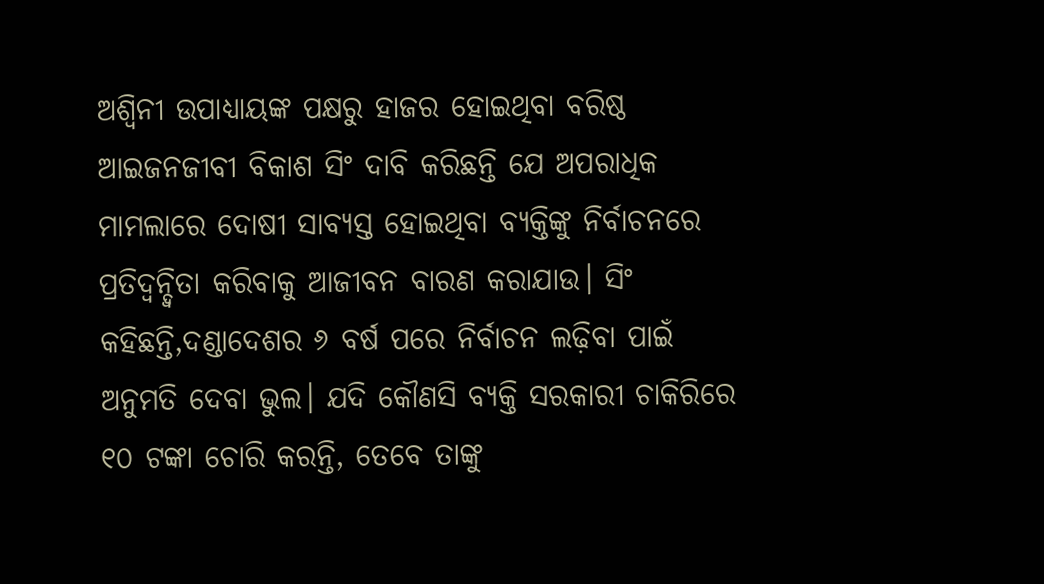ଅଶ୍ୱିନୀ ଉପାଧ୍ୟାୟଙ୍କ ପକ୍ଷରୁ ହାଜର ହୋଇଥିବା ବରିଷ୍ଠ ଆଇଜନଜୀବୀ ବିକାଶ ସିଂ ଦାବି କରିଛନ୍ତି ଯେ ଅପରାଧିକ ମାମଲାରେ ଦୋଷୀ ସାବ୍ୟସ୍ତ ହୋଇଥିବା ବ୍ୟକ୍ତିଙ୍କୁ ନିର୍ବାଚନରେ ପ୍ରତିଦ୍ୱନ୍ଦ୍ୱିତା କରିବାକୁ ଆଜୀବନ ବାରଣ କରାଯାଉ। ସିଂ କହିଛନ୍ତି,ଦଣ୍ଡାଦେଶର ୬ ବର୍ଷ ପରେ ନିର୍ବାଚନ ଲଢ଼ିବା ପାଇଁ ଅନୁମତି ଦେବା ଭୁଲ। ଯଦି କୌଣସି ବ୍ୟକ୍ତି ସରକାରୀ ଚାକିରିରେ ୧୦ ଟଙ୍କା ଚୋରି କରନ୍ତି, ତେବେ ତାଙ୍କୁ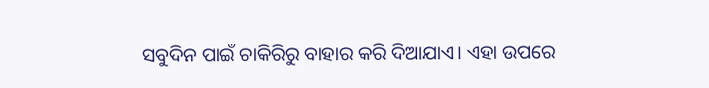ସବୁଦିନ ପାଇଁ ଚାକିରିରୁ ବାହାର କରି ଦିଆଯାଏ। ଏହା ଉପରେ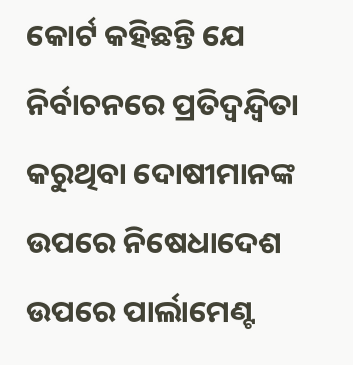କୋର୍ଟ କହିଛନ୍ତି ଯେ ନିର୍ବାଚନରେ ପ୍ରତିଦ୍ୱନ୍ଦ୍ୱିତା କରୁଥିବା ଦୋଷୀମାନଙ୍କ ଉପରେ ନିଷେଧାଦେଶ ଉପରେ ପାର୍ଲାମେଣ୍ଟ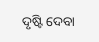ଦୃଷ୍ଟି ଦେବା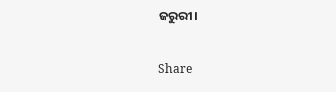ଜରୁରୀ।

Share